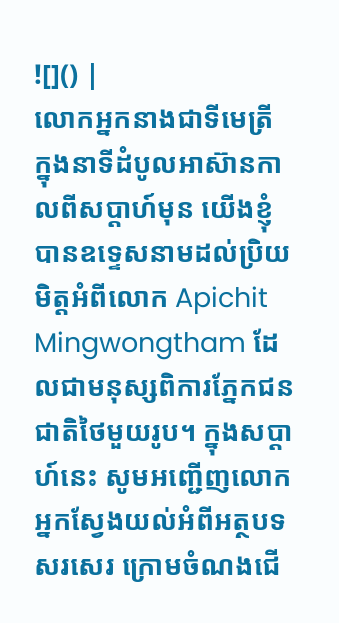![]() |
លោកអ្នកនាងជាទីមេត្រី ក្នុងនាទីដំបូលអាស៊ានកាលពីសប្តាហ៍មុន យើងខ្ញុំបានឧទ្ទេសនាមដល់ប្រិយមិត្តអំពីលោក Apichit Mingwongtham ដែលជាមនុស្សពិការភ្នែកជនជាតិថៃមួយរូប។ ក្នុងសប្តាហ៍នេះ សូមអញ្ជើញលោកអ្នកស្វែងយល់អំពីអត្ថបទសរសេរ ក្រោមចំណងជើ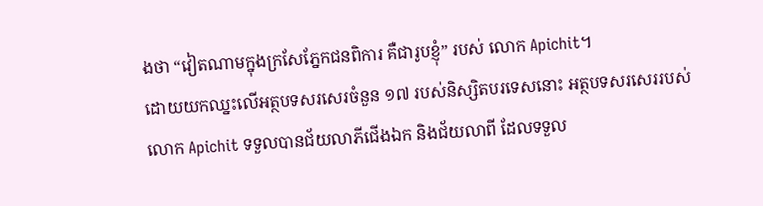ងថា “វៀតណាមក្នុងក្រសែភ្នែកជនពិការ គឺជារូបខ្ញុំ” របស់ លោក Apichit។
ដោយយកឈ្នះលើអត្ថបទសរសេរចំនួន ១៧ របស់និស្សិតបរទេសនោះ អត្ថបទសរសេររបស់ លោក Apichit ទទួលបានជ័យលាភីជើងឯក និងជ័យលាពី ដែលទទួល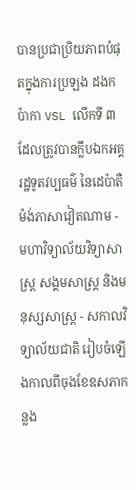បានប្រជាប្រិយភាពបំផុតក្នុងការប្រឡង ដងកប៉ាកា VSL លើកទី ៣ ដែលត្រូវបានក្លឹបឯកអគ្គរដ្ឋទូតវប្បធម៌ នៃដេប៉ាតឺម៉ង់ភាសាវៀតណាម - មហាវិទ្យាល័យវិទ្យាសាស្ត្រ សង្គមសាស្ត្រ និងមនុស្សសាស្ត្រ - សកាលវិទ្យាល័យជាតិ រៀបចំឡើងកាលពីចុងខែឧសភាកន្លង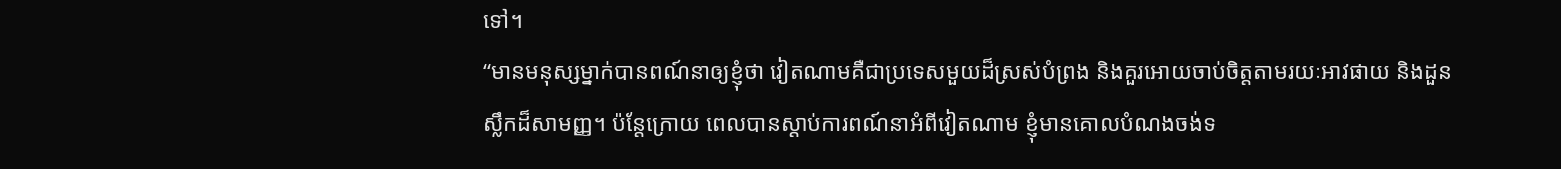ទៅ។
“មានមនុស្សម្នាក់បានពណ៍នាឲ្យខ្ញុំថា វៀតណាមគឺជាប្រទេសមួយដ៏ស្រស់បំព្រង និងគួរអោយចាប់ចិត្តតាមរយៈអាវផាយ និងដួនស្លឹកដ៏សាមញ្ញ។ ប៉ន្តែក្រោយ ពេលបានស្ដាប់ការពណ៍នាអំពីវៀតណាម ខ្ញុំមានគោលបំណងចង់ទ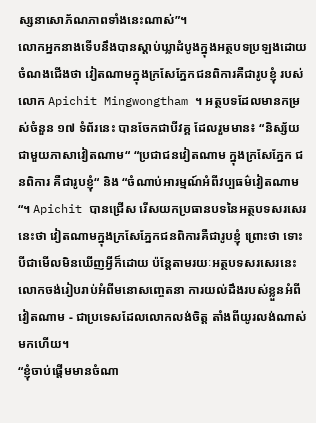ស្សនាសោភ័ណភាពទាំងនេះណាស់”។
លោកអ្នកនាងទើបនឹងបានស្ដាប់ឃ្លាដំបូងក្នុងអត្ថបទប្រឡងដោយចំណងជើងថា វៀតណាមក្នុងក្រសែភ្នែកជនពិការគឺជារូបខ្ញុំ របស់លោក Apichit Mingwongtham ។ អត្ថបទដែលមានកម្រស់ចំនួន ១៧ ទំព័រនេះ បានចែកជាបីវគ្គ ដែលរួមមាន៖ “និស្ស័យជាមួយភាសាវៀតណាម“ “ប្រជាជនវៀតណាម ក្នុងក្រសែភ្នែក ជនពិការ គឺជារូបខ្ញុំ“ និង “ចំណាប់អារម្មណ៍អំពីវប្បធម៌វៀតណាម“។ Apichit បានជ្រើស រើសយកប្រធានបទនៃអត្ថបទសរសេរនេះថា វៀតណាមក្នុងក្រសែភ្នែកជនពិការគឺជារូបខ្ញុំ ព្រោះថា ទោះបីជាមើលមិនឃើញអ្វីក៏ដោយ ប៉ន្តែតាមរយៈអត្ថបទសរសេរនេះ លោកចង់រៀបរាប់អំពីមនោសញ្ចេតនា ការយល់ដឹងរបស់ខ្លួនអំពីវៀតណាម - ជាប្រទេសដែលលោកលង់ចិត្ត តាំងពីយូរលង់ណាស់មកហើយ។
“ខ្ញុំចាប់ផ្ដើមមានចំណា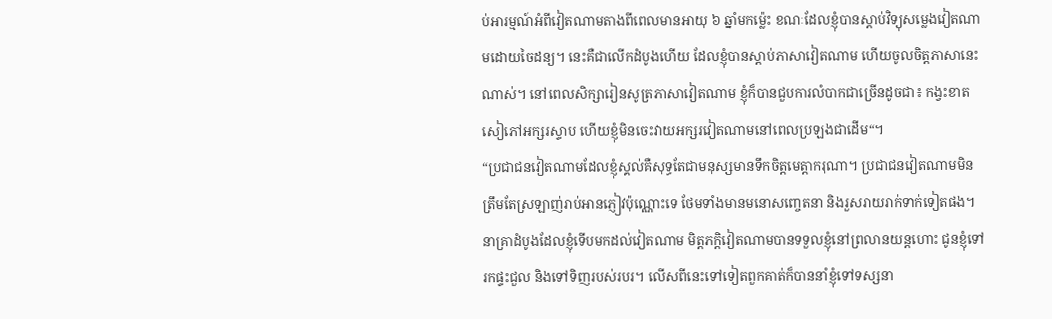ប់អារម្មណ៍អំពីវៀតណាមតាងពីពេលមានអាយុ ៦ ឆ្នាំមកម៉្លេះ ខណៈដែលខ្ញុំបានស្ដាប់វិទ្យុសម្លេងវៀតណាមដោយចៃដន្យ។ នេះគឺជាលើកដំបូងហើយ ដែលខ្ញុំបានស្ដាប់ភាសាវៀតណាម ហើយចូលចិត្តភាសានេះណាស់។ នៅពេលសិក្សារៀនសូត្រភាសាវៀតណាម ខ្ញុំក៏បានជួបការលំបាកជាច្រើនដូចជា៖ កង្វះខាតសៀភៅអក្សរស្ទាប ហើយខ្ញុំមិនចេះវាយអក្សរវៀតណាមនៅពេលប្រឡងជាដើម“។
“ប្រជាជនវៀតណាមដែលខ្ញុំស្គល់គឺសុទ្ធតែជាមនុស្សមានទឹកចិត្តមេត្តាករុណា។ ប្រជាជនវៀតណាមមិនត្រឹមតែស្រឡាញ់រាប់អានភ្ញៀវប៉ុណ្ណោះទេ ថែមទាំងមានមនោសញ្ចេតនា និងរួសរាយរាក់ទាក់ទៀតផង។ នាគ្រាដំបូងដែលខ្ញុំទើបមកដល់វៀតណាម មិត្តភក្តិវៀតណាមបានទទួលខ្ញុំនៅព្រលានយន្តហោះ ជូនខ្ញុំទៅរកផ្ទះជួល និងទៅទិញរបស់របរ។ លើសពីនេះទៅទៀតពួកគាត់ក៏បាននាំខ្ញុំទៅទស្សនា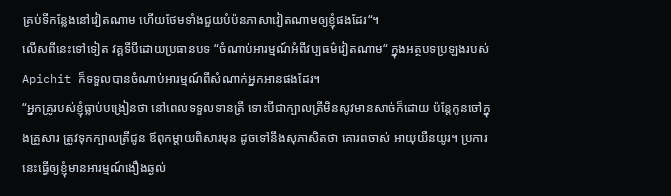គ្រប់ទីកន្លែងនៅវៀតណាម ហើយថែមទាំងជួយបំប៉នភាសាវៀតណាមឲ្យខ្ញុំផងដែរ“។
លើសពីនេះទៅទៀត វគ្គទីបីដោយប្រធានបទ “ចំណាប់អារម្មណ៍អំពីវប្បធម៌វៀតណាម“ ក្នុងអត្ថបទប្រឡងរបស់ Apichit ក៏ទទួលបានចំណាប់អារម្មណ៍ពីសំណាក់អ្នកអានផងដែរ។
“អ្នកគ្រូរបស់ខ្ញុំធ្លាប់បង្រៀនថា នៅពេលទទួលទានត្រី ទោះបីជាក្បាលត្រីមិនសូវមានសាច់ក៏ដោយ ប៉ន្តែកូនចៅក្នុងគ្រួសារ ត្រូវទុកក្បាលត្រីជូន ឪពុកម្តាយពិសារមុន ដូចទៅនឹងសុភាសិតថា គោរពចាស់ អាយុយឺនយូរ។ ប្រការនេះធ្វើឲ្យខ្ញុំមានអារម្មណ៍ងឿងឆ្ងល់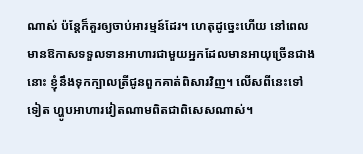ណាស់ ប៉ន្តែក៏គួរឲ្យចាប់អារម្មន៍ដែរ។ ហេតុដូច្នេះហើយ នៅពេលមានឱកាសទទួលទានអាហារជាមួយអ្នកដែលមានអាយុច្រើនជាងនោះ ខ្ញុំនឹងទុកក្បាលត្រីជូនពួកគាត់ពិសារវិញ។ លើសពីនេះទៅទៀត ហ្ហូបអាហារវៀតណាមពិតជាពិសេសណាស់។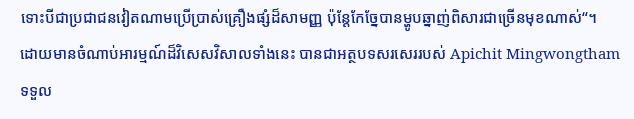ទោះបីជាប្រជាជនវៀតណាមប្រើប្រាស់គ្រឿងផ្សំដ៏សាមញ្ញ ប៉ុន្តែកែច្នែបានម្ហូបឆ្នាញ់ពិសារជាច្រើនមុខណាស់“។
ដោយមានចំណាប់អារម្មណ៍ដ៏វិសេសវិសាលទាំងនេះ បានជាអត្ថបទសរសេររបស់ Apichit Mingwongtham ទទួល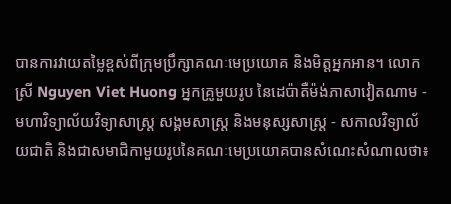បានការវាយតម្លៃខ្ពស់ពីក្រុមប្រឹក្សាគណៈមេប្រយោគ និងមិត្តអ្នកអាន។ លោកស្រី Nguyen Viet Huong អ្នកគ្រូមួយរូប នៃដេប៉ាតឺម៉ង់ភាសាវៀតណាម - មហាវិទ្យាល័យវិទ្យាសាស្ត្រ សង្គមសាស្ត្រ និងមនុស្សសាស្ត្រ - សកាលវិទ្យាល័យជាតិ និងជាសមាជិកាមួយរូបនៃគណៈមេប្រយោគបានសំណេះសំណាលថា៖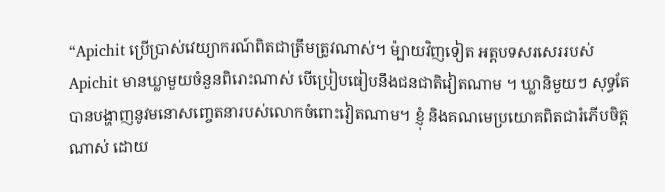“Apichit ប្រើប្រាស់វេយ្យាករណ៍ពិតជាត្រឹមត្រូវណាស់។ ម៉្បាយវិញទៀត អត្តបទសរសេររបស់ Apichit មានឃ្លាមួយចំនួនពិរោះណាស់ បើប្រៀបធៀបនឹងជនជាតិវៀតណាម ។ ឃ្លានិមួយៗ សុទ្ធតែបានបង្ហាញនូវមនោសញ្ចេតនារបស់លោកចំពោះវៀតណាម។ ខ្ញុំ និងគណមេប្រយោគពិតជារំភើបចិត្តណាស់ ដោយ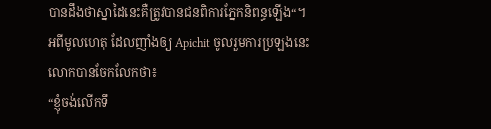បានដឹងថាស្នាដៃនេះគឺត្រូវបានជនពិការភ្នែកនិពន្ធឡើង“។
អពីមូលហេតុ ដែលញាំងឲ្យ Apichit ចូលរួមការប្រឡងនេះ លោកបានចែកលែកថា៖
“ខ្ញុំចង់លើកទឹ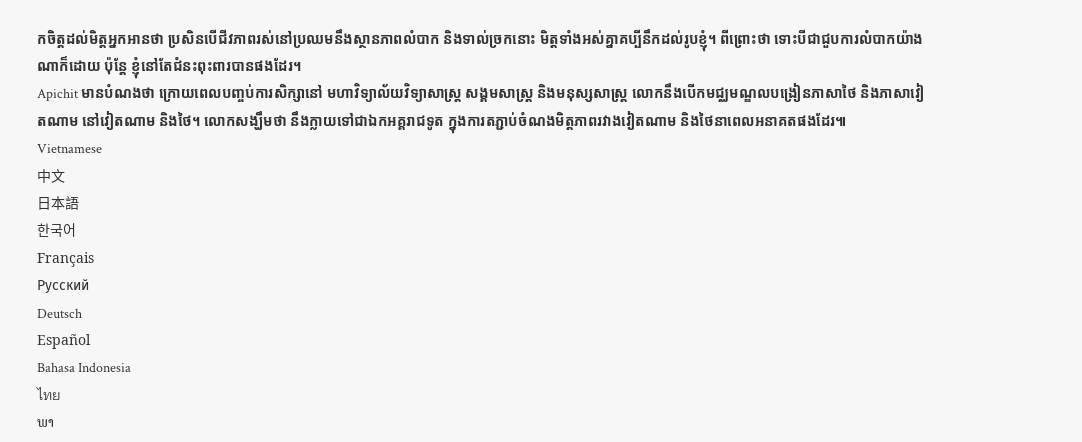កចិត្តដល់មិត្តអ្នកអានថា ប្រសិនបើជីវភាពរស់នៅប្រឈមនឹងស្ថានភាពលំបាក និងទាល់ច្រកនោះ មិត្តទាំងអស់គ្នាគប្បីនឹកដល់រូបខ្ញុំ។ ពីព្រោះថា ទោះបីជាជួបការលំបាកយ៉ាងណាក៏ដោយ ប៉ុន្តែ ខ្ញុំនៅតែជំនះពុះពារបានផងដែរ។
Apichit មានបំណងថា ក្រោយពេលបញ្ចប់ការសិក្សានៅ មហាវិទ្យាល័យវិទ្យាសាស្ត្រ សង្គមសាស្ត្រ និងមនុស្សសាស្ត្រ លោកនឹងបើកមជ្ឈមណ្ឌលបង្រៀនភាសាថៃ និងភាសាវៀតណាម នៅវៀតណាម និងថៃ។ លោកសង្ឃឹមថា នឹងក្លាយទៅជាឯកអគ្គរាជទូត ក្នុងការតភ្ជាប់ចំណងមិត្តភាពរវាងវៀតណាម និងថៃនាពេលអនាគតផងដែរ៕
Vietnamese
中文
日本語
한국어
Français
Русский
Deutsch
Español
Bahasa Indonesia
ไทย
ພາ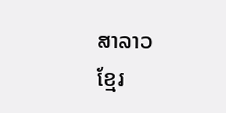ສາລາວ
ខ្មែរ